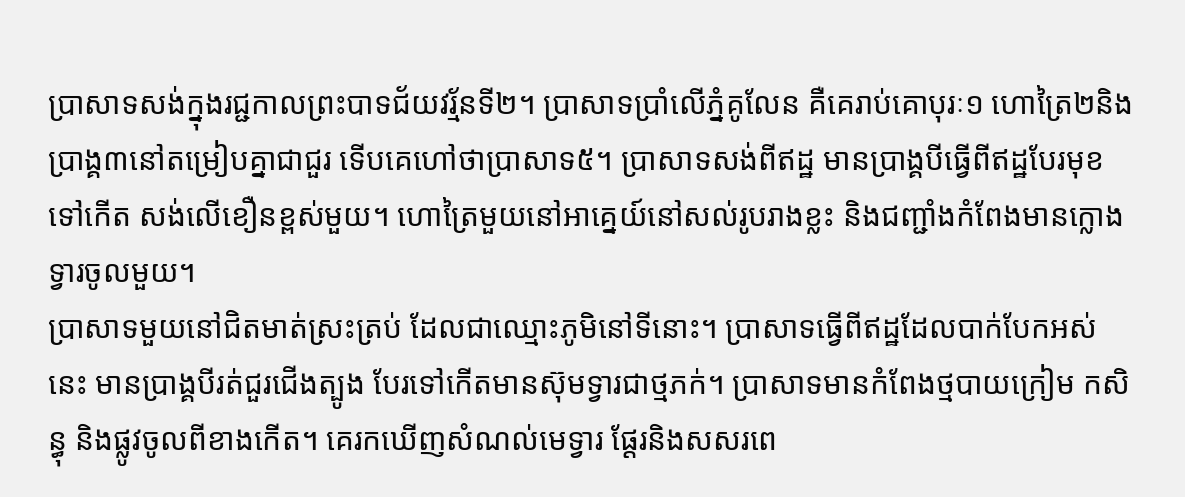ប្រាសាទសង់ក្នុងរជ្ជកាលព្រះបាទជ័យវរ្ម័នទី២។ ប្រាសាទប្រាំលើភ្នំគូលែន គឺគេរាប់គោបុរៈ១ ហោត្រៃ២និងប្រាង្គ៣នៅតម្រៀបគ្នាជាជួរ ទើបគេហៅថាប្រាសាទ៥។ ប្រាសាទសង់ពីឥដ្ឋ មានប្រាង្គបីធ្វើពីឥដ្ឋបែរមុខទៅកើត សង់លើខឿនខ្ពស់មួយ។ ហោត្រៃមួយនៅអាគ្នេយ៍នៅសល់រូបរាងខ្លះ និងជញ្ជាំងកំពែងមានក្លោងទ្វារចូលមួយ។
ប្រាសាទមួយនៅជិតមាត់ស្រះត្រប់ ដែលជាឈ្មោះភូមិនៅទីនោះ។ ប្រាសាទធ្វើពីឥដ្ឋដែលបាក់បែកអស់នេះ មានប្រាង្គបីរត់ជួរជើងត្បូង បែរទៅកើតមានស៊ុមទ្វារជាថ្មភក់។ ប្រាសាទមានកំពែងថ្មបាយក្រៀម កសិន្ធុ និងផ្លូវចូលពីខាងកើត។ គេរកឃើញសំណល់មេទ្វារ ផ្ដែរនិងសសរពេ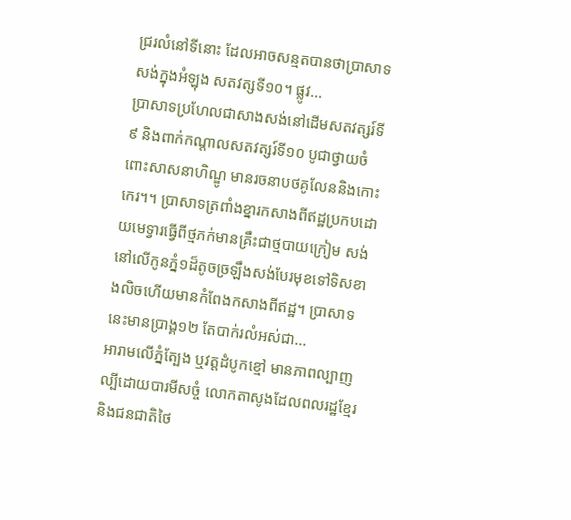ជ្ររលំនៅទីនោះ ដែលអាចសន្មតបានថាប្រាសាទសង់ក្នុងអំឡុង សតវត្សទី១០។ ផ្លូវ...
ប្រាសាទប្រហែលជាសាងសង់នៅដើមសតវត្សរ៍ទី៩ និងពាក់កណ្តាលសតវត្សរ៍ទី១០ បូជាថ្វាយចំពោះសាសនាហិណ្ឌូ មានរចនាបថគូលែននិងកោះកេរ។។ ប្រាសាទត្រពាំងខ្នារកសាងពីឥដ្ឋប្រកបដោយមេទ្វារធ្វើពីថ្មភក់មានគ្រឹះជាថ្មបាយក្រៀម សង់នៅលើកូនភ្នំ១ដ៏តូចច្រឡឹងសង់បែរមុខទៅទិសខាងលិចហើយមានកំពែងកសាងពីឥដ្ឋ។ ប្រាសាទនេះមានប្រាង្គ១២ តែបាក់រលំអស់ជា...
អារាមលើភ្នំត្បែង ឬវត្តដំបូកខ្មៅ មានភាពល្បាញល្បីដោយបារមីសច្ចំ លោកតាសូងដែលពលរដ្ឋខ្មែរនិងជនជាតិថៃ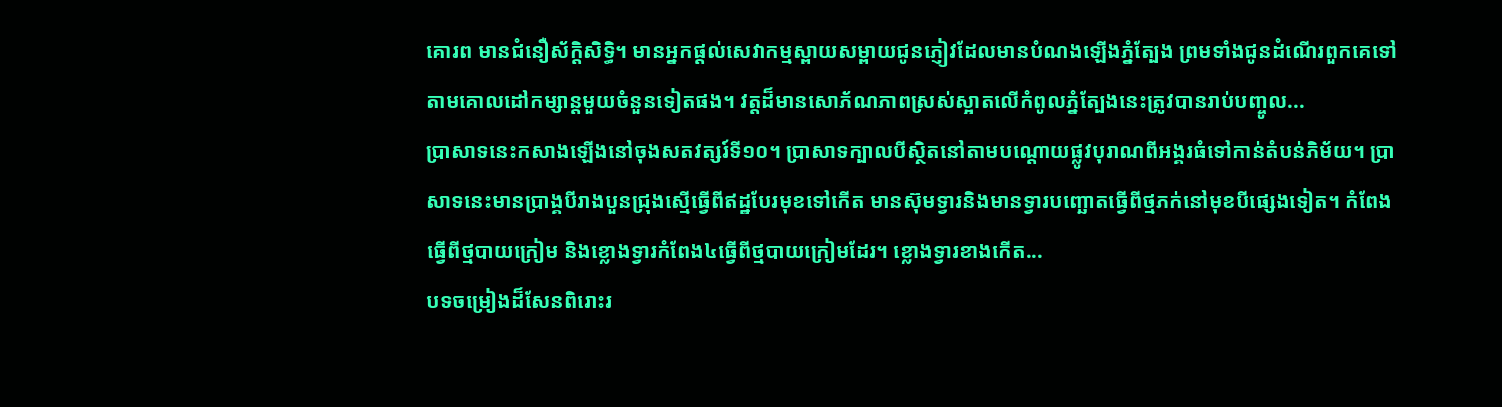គោរព មានជំនឿស័ក្ដិសិទ្ធិ។ មានអ្នកផ្ដល់សេវាកម្មស្ពាយសម្ពាយជូនភ្ញៀវដែលមានបំណងឡើងភ្នំត្បែង ព្រមទាំងជូនដំណើរពួកគេទៅតាមគោលដៅកម្សាន្តមួយចំនួនទៀតផង។ វត្តដ៏មានសោភ័ណភាពស្រស់ស្អាតលើកំពូលភ្នំត្បែងនេះត្រូវបានរាប់បញ្ចូល...
ប្រាសាទនេះកសាងឡើងនៅចុងសតវត្សរ៍ទី១០។ ប្រាសាទក្បាលបីស្ថិតនៅតាមបណ្តោយផ្លូវបុរាណពីអង្គរធំទៅកាន់តំបន់ភិម័យ។ ប្រាសាទនេះមានប្រាង្គបីរាងបួនជ្រុងស្មើធ្វើពីឥដ្ឋបែរមុខទៅកើត មានស៊ុមទ្វារនិងមានទ្វារបញ្ឆោតធ្វើពីថ្មភក់នៅមុខបីផ្សេងទៀត។ កំពែងធ្វើពីថ្មបាយក្រៀម និងខ្លោងទ្វារកំពែង៤ធ្វើពីថ្មបាយក្រៀមដែរ។ ខ្លោងទ្វារខាងកើត...
បទចម្រៀងដ៏សែនពិរោះរ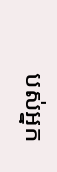បស់អ្នក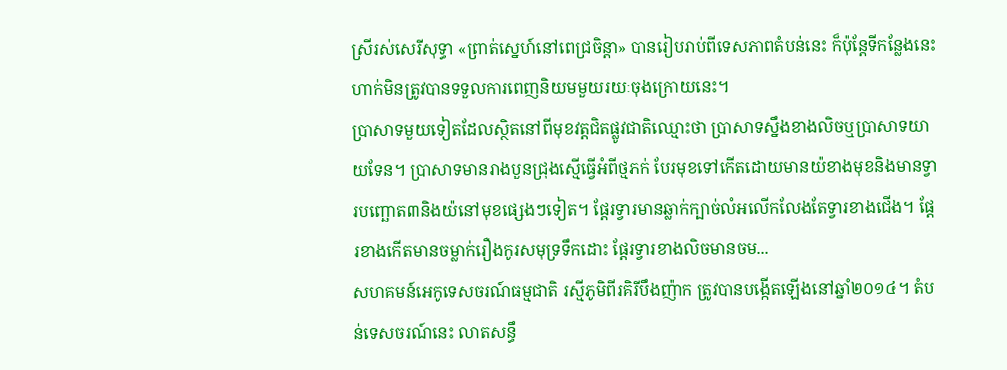ស្រីរស់សេរីសុទ្ធា «ព្រាត់ស្នេហ៍នៅពេជ្រចិន្តា» បានរៀបរាប់ពីទេសភាពតំបន់នេះ ក៏ប៉ុន្តែទីកន្លែងនេះហាក់មិនត្រូវបានទទួលការពេញនិយមមួយរយៈចុងក្រោយនេះ។
ប្រាសាទមួយទៀតដែលស្ថិតនៅពីមុខវត្តជិតផ្លូវជាតិឈ្មោះថា ប្រាសាទស្នឹងខាងលិចឬប្រាសាទយាយទែន។ ប្រាសាទមានរាងបួនជ្រុងស្មើធ្វើអំពីថ្មភក់ បែរមុខទៅកើតដោយមានយ៉ខាងមុខនិងមានទ្វារបញ្ឆោត៣និងយ៉នៅមុខផ្សេងៗទៀត។ ផ្ដែរទ្វារមានឆ្លាក់ក្បាច់លំអលើកលែងតែទ្វារខាងជើង។ ផ្តែរខាងកើតមានចម្លាក់រឿងកូរសមុទ្រទឹកដោះ ផ្តែរទ្វារខាងលិចមានចម...
សហគមន៍អេកូទេសចរណ៍ធម្មជាតិ រស្មីភូមិពីរគិរីបឹងញ៉ាក ត្រូវបានបង្កើតឡើងនៅឆ្នាំ២០១៤។ តំបន់ទេសចរណ៍នេះ លាតសន្ធឹ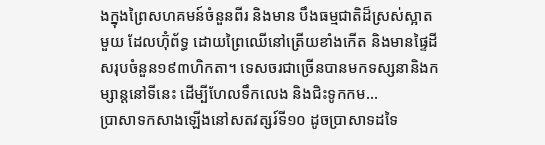ងក្នុងព្រៃសហគមន៍ចំនួនពីរ និងមាន បឹងធម្មជាតិដ៏ស្រស់ស្អាតមួយ ដែលហ៊ុំព័ទ្ធ ដោយព្រៃឈើនៅត្រើយខាំងកើត និងមានផ្ទៃដីសរុបចំនួន១៩៣ហិកតា។ ទេសចរជាច្រើនបានមកទស្សនានិងកម្សាន្តនៅទីនេះ ដើម្បីហែលទឹកលេង និងជិះទូកកម...
ប្រាសាទកសាងឡើងនៅសតវត្សរ៍ទី១០ ដូចប្រាសាទដទៃ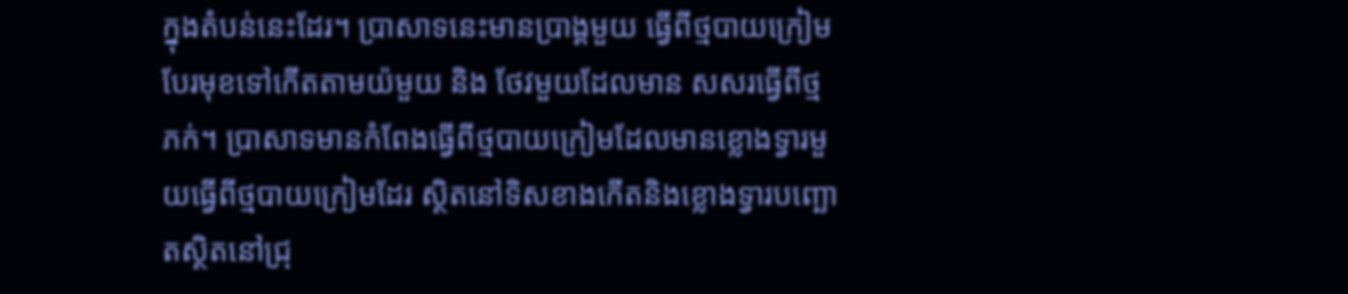ក្នុងតំបន់នេះដែរ។ ប្រាសាទនេះមានប្រាង្គមួយ ធ្វើពីថ្មបាយក្រៀម បែរមុខទៅកើតតាមយ៉មួយ និង ថែវមួយដែលមាន សសរធ្វើពីថ្មភក់។ ប្រាសាទមានកំពែងធ្វើពីថ្មបាយក្រៀមដែលមានខ្លោងទ្វារមួយធ្វើពីថ្មបាយក្រៀមដែរ ស្ថិតនៅទិសខាងកើតនិងខ្លោងទ្វារបញ្ឆោតស្ថិតនៅជ្រុ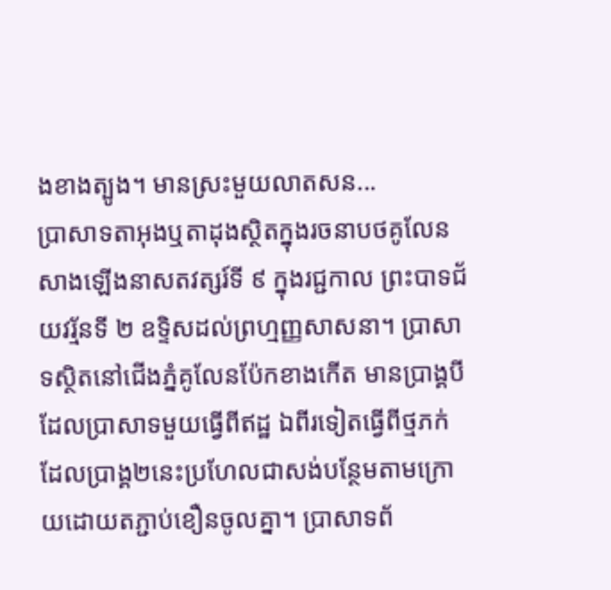ងខាងត្បូង។ មានស្រះមួយលាតសន...
ប្រាសាទតាអុងឬតាដុងស្ថិតក្នុងរចនាបថគូលែន សាងឡើងនាសតវត្សរ៍ទី ៩ ក្នុងរជ្ជកាល ព្រះបាទជ័យវរ្ម័នទី ២ ឧទ្ទិសដល់ព្រហ្មញ្ញសាសនា។ ប្រាសាទស្ថិតនៅជើងភ្នំគូលែនប៉ែកខាងកើត មានប្រាង្គបី ដែលប្រាសាទមួយធ្វើពីឥដ្ឋ ឯពីរទៀតធ្វើពីថ្មភក់ ដែលប្រាង្គ២នេះប្រហែលជាសង់បន្ថែមតាមក្រោយដោយតភ្ជាប់ខឿនចូលគ្នា។ ប្រាសាទព័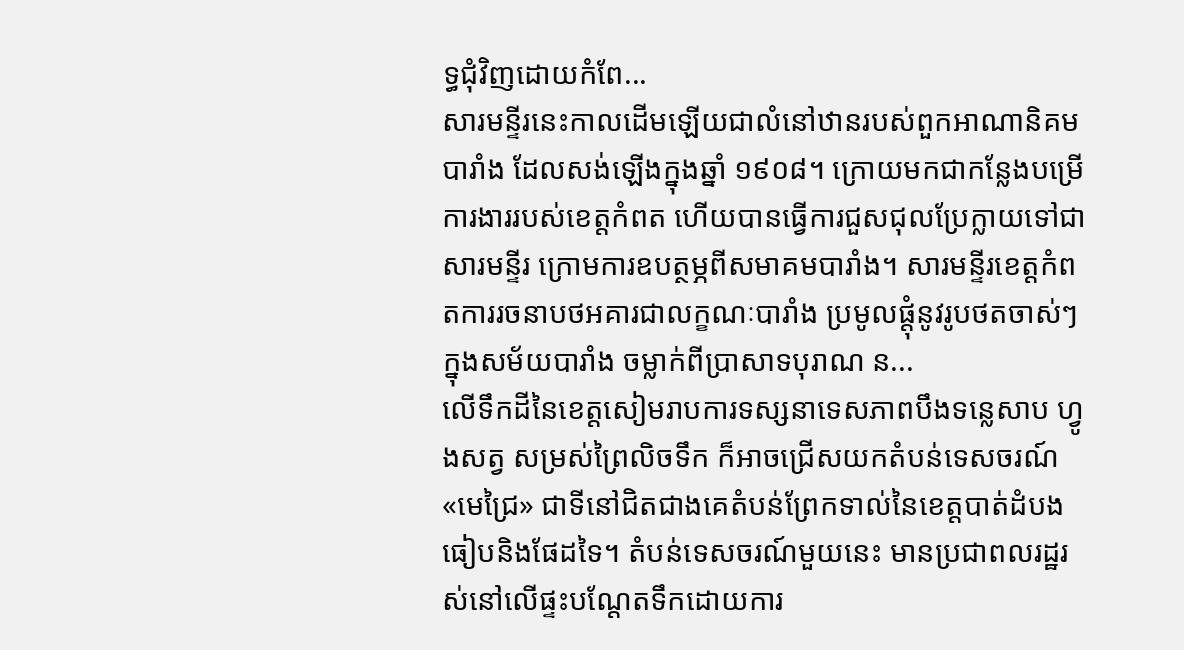ទ្ធជុំវិញដោយកំពែ...
សារមន្ទីរនេះកាលដើមឡើយជាលំនៅឋានរបស់ពួកអាណានិគមបារាំង ដែលសង់ឡើងក្នុងឆ្នាំ ១៩០៨។ ក្រោយមកជាកន្លែងបម្រើការងាររបស់ខេត្តកំពត ហើយបានធ្វើការជួសជុលប្រែក្លាយទៅជាសារមន្ទីរ ក្រោមការឧបត្ថម្ភពីសមាគមបារាំង។ សារមន្ទីរខេត្តកំពតការរចនាបថអគារជាលក្ខណៈបារាំង ប្រមូលផ្តុំនូវរូបថតចាស់ៗក្នុងសម័យបារាំង ចម្លាក់ពីប្រាសាទបុរាណ ន...
លើទឹកដីនៃខេត្តសៀមរាបការទស្សនាទេសភាពបឹងទន្លេសាប ហ្វូងសត្វ សម្រស់ព្រៃលិចទឹក ក៏អាចជ្រើសយកតំបន់ទេសចរណ៍ «មេជ្រៃ» ជាទីនៅជិតជាងគេតំបន់ព្រែកទាល់នៃខេត្តបាត់ដំបងធៀបនិងផែដទៃ។ តំបន់ទេសចរណ៍មួយនេះ មានប្រជាពលរដ្ឋរស់នៅលើផ្ទះបណ្ដែតទឹកដោយការ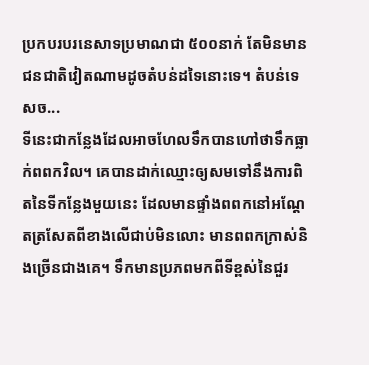ប្រកបរបរនេសាទប្រមាណជា ៥០០នាក់ តែមិនមានជនជាតិវៀតណាមដូចតំបន់ដទៃនោះទេ។ តំបន់ទេសច...
ទីនេះជាកន្លែងដែលអាចហែលទឹកបានហៅថាទឹកធ្លាក់ពពកវិល។ គេបានដាក់ឈ្មោះឲ្យសមទៅនឹងការពិតនៃទីកន្លែងមួយនេះ ដែលមានផ្ទាំងពពកនៅអណ្តែតត្រសែតពីខាងលើជាប់មិនលោះ មានពពកក្រាស់និងច្រើនជាងគេ។ ទឹកមានប្រភពមកពីទីខ្ពស់នៃជួរ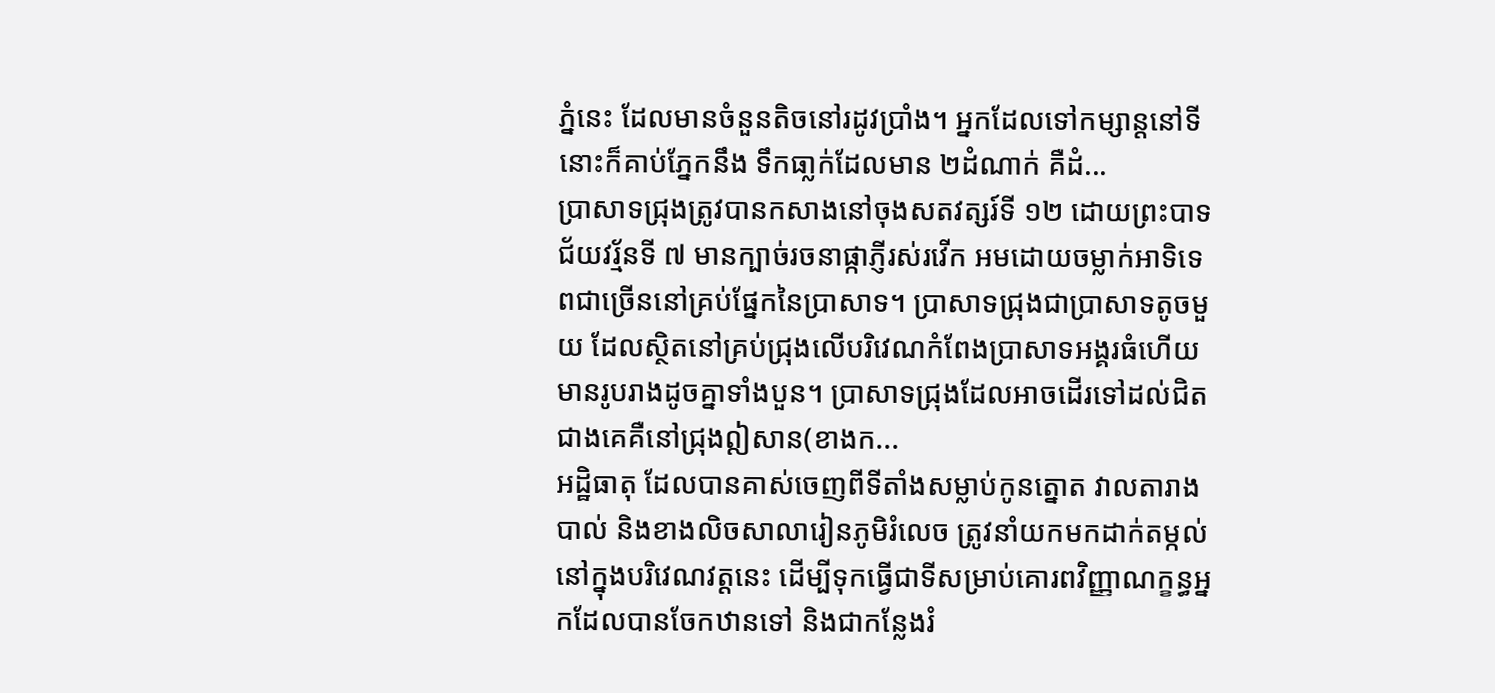ភ្នំនេះ ដែលមានចំនួនតិចនៅរដូវប្រាំង។ អ្នកដែលទៅកម្សាន្តនៅទីនោះក៏គាប់ភ្នែកនឹង ទឹកធា្លក់ដែលមាន ២ដំណាក់ គឺដំ...
ប្រាសាទជ្រុងត្រូវបានកសាងនៅចុងសតវត្សរ៍ទី ១២ ដោយព្រះបាទជ័យវរ្ម័នទី ៧ មានក្បាច់រចនាផ្កាភ្ញីរស់រវើក អមដោយចម្លាក់អាទិទេពជាច្រើននៅគ្រប់ផ្នែកនៃប្រាសាទ។ ប្រាសាទជ្រុងជាប្រាសាទតូចមួយ ដែលស្ថិតនៅគ្រប់ជ្រុងលើបរិវេណកំពែងប្រាសាទអង្គរធំហើយមានរូបរាងដូចគ្នាទាំងបួន។ ប្រាសាទជ្រុងដែលអាចដើរទៅដល់ជិតជាងគេគឺនៅជ្រុងឦសាន(ខាងក...
អដ្ឋិធាតុ ដែលបានគាស់ចេញពីទីតាំងសម្លាប់កូនត្នោត វាលតារាងបាល់ និងខាងលិចសាលារៀនភូមិរំលេច ត្រូវនាំយកមកដាក់តម្កល់នៅក្នុងបរិវេណវត្តនេះ ដើម្បីទុកធ្វើជាទីសម្រាប់គោរពវិញ្ញាណក្ខន្ធអ្នកដែលបានចែកឋានទៅ និងជាកន្លែងរំ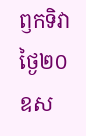ឭកទិវាថ្ងៃ២០ ឧស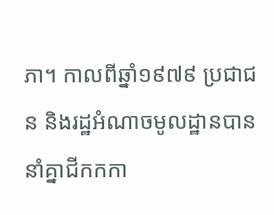ភា។ កាលពីឆ្នាំ១៩៧៩ ប្រជាជន និងរដ្ឋអំណាចមូលដ្ឋានបាននាំគ្នាជីកកកា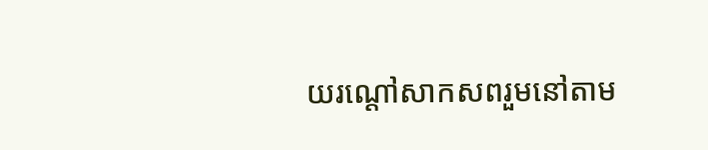យរណ្ដៅសាកសពរួមនៅតាម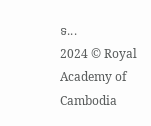ទ...
2024 © Royal Academy of Cambodia